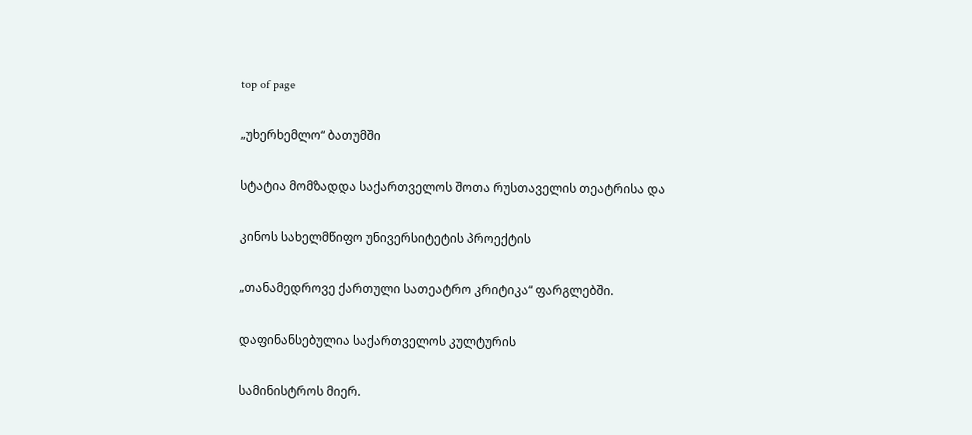top of page

„უხერხემლო“ ბათუმში

სტატია მომზადდა საქართველოს შოთა რუსთაველის თეატრისა და

კინოს სახელმწიფო უნივერსიტეტის პროექტის

„თანამედროვე ქართული სათეატრო კრიტიკა“ ფარგლებში.

დაფინანსებულია საქართველოს კულტურის

სამინისტროს მიერ.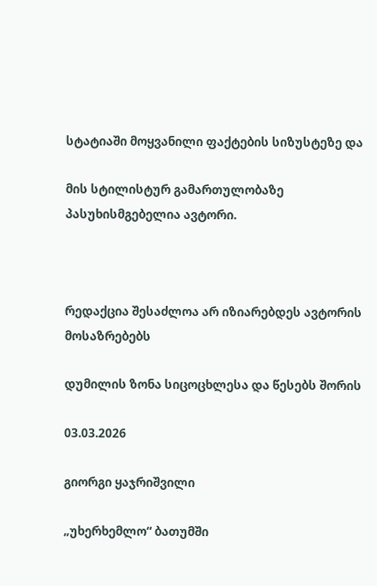სტატიაში მოყვანილი ფაქტების სიზუსტეზე და

მის სტილისტურ გამართულობაზე პასუხისმგებელია ავტორი.



რედაქცია შესაძლოა არ იზიარებდეს ავტორის მოსაზრებებს

დუმილის ზონა სიცოცხლესა და წესებს შორის

03.03.2026

გიორგი ყაჯრიშვილი

„უხერხემლო“ ბათუმში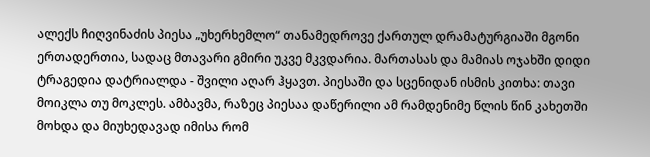ალექს ჩიღვინაძის პიესა „უხერხემლო“ თანამედროვე ქართულ დრამატურგიაში მგონი ერთადერთია, სადაც მთავარი გმირი უკვე მკვდარია. მართასას და მამიას ოჯახში დიდი ტრაგედია დატრიალდა - შვილი აღარ ჰყავთ. პიესაში და სცენიდან ისმის კითხა: თავი მოიკლა თუ მოკლეს. ამბავმა, რაზეც პიესაა დაწერილი ამ რამდენიმე წლის წინ კახეთში მოხდა და მიუხედავად იმისა რომ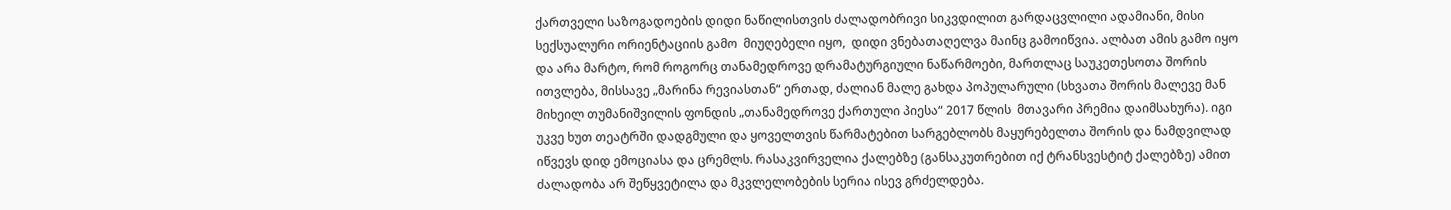ქართველი საზოგადოების დიდი ნაწილისთვის ძალადობრივი სიკვდილით გარდაცვლილი ადამიანი, მისი სექსუალური ორიენტაციის გამო  მიუღებელი იყო,  დიდი ვნებათაღელვა მაინც გამოიწვია. ალბათ ამის გამო იყო და არა მარტო, რომ როგორც თანამედროვე დრამატურგიული ნაწარმოები, მართლაც საუკეთესოთა შორის ითვლება, მისსავე „მარინა რევიასთან“ ერთად, ძალიან მალე გახდა პოპულარული (სხვათა შორის მალევე მან მიხეილ თუმანიშვილის ფონდის „თანამედროვე ქართული პიესა“ 2017 წლის  მთავარი პრემია დაიმსახურა). იგი უკვე ხუთ თეატრში დადგმული და ყოველთვის წარმატებით სარგებლობს მაყურებელთა შორის და ნამდვილად იწვევს დიდ ემოციასა და ცრემლს. რასაკვირველია ქალებზე (განსაკუთრებით იქ ტრანსვესტიტ ქალებზე) ამით ძალადობა არ შეწყვეტილა და მკვლელობების სერია ისევ გრძელდება.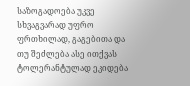საზოგადოება უკვე სხვაგვარად უფრო ფრთხილად, გაგებითა და თუ შეძლება ასე ითქვას ტოლერანტულად ეკიდება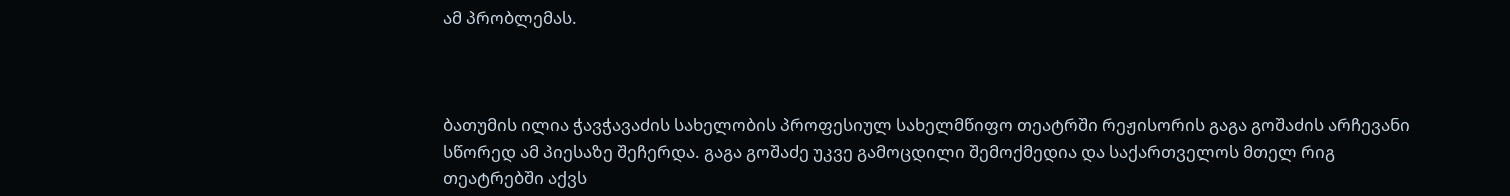ამ პრობლემას.



ბათუმის ილია ჭავჭავაძის სახელობის პროფესიულ სახელმწიფო თეატრში რეჟისორის გაგა გოშაძის არჩევანი სწორედ ამ პიესაზე შეჩერდა. გაგა გოშაძე უკვე გამოცდილი შემოქმედია და საქართველოს მთელ რიგ თეატრებში აქვს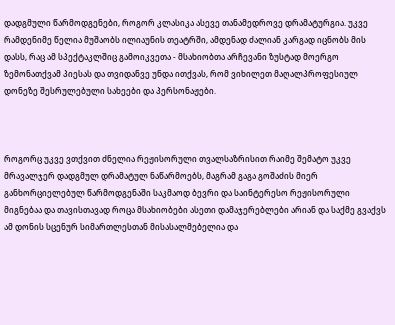დადგმული წარმოდგენები, როგორ კლასიკა ასევე თანამედროვე დრამატურგია. უკვე რამდენიმე წელია მუშაობს ილიაუნის თეატრში, ამდენად ძალიან კარგად იცნობს მის დასს, რაც ამ სპექტაკლშიც გამოიკვეთა - მსახიობთა არჩევანი ზუსტად მოერგო ზემონათქვამ პიესას და თვიდანვე უნდა ითქვას, რომ ვიხილეთ მაღალპროფესიულ დონეზე შესრულებული სახეები და პერსონაჟები.



როგორც უკვე ვთქვით ძნელია რეჟისორული თვალსაზრისით რაიმე შემატო უკვე მრავალჯერ დადგმულ დრამატულ ნაწარმოებს, მაგრამ გაგა გოშაძის მიერ განხორციელებულ წარმოდგენაში საკმაოდ ბევრი და საინტერესო რეჟისორული მიგნებაა და თავისთავად როცა მსახიობები ასეთი დამაჯერებლები არიან და საქმე გვაქვს ამ დონის სცენურ სიმართლესთან მისასალმებელია და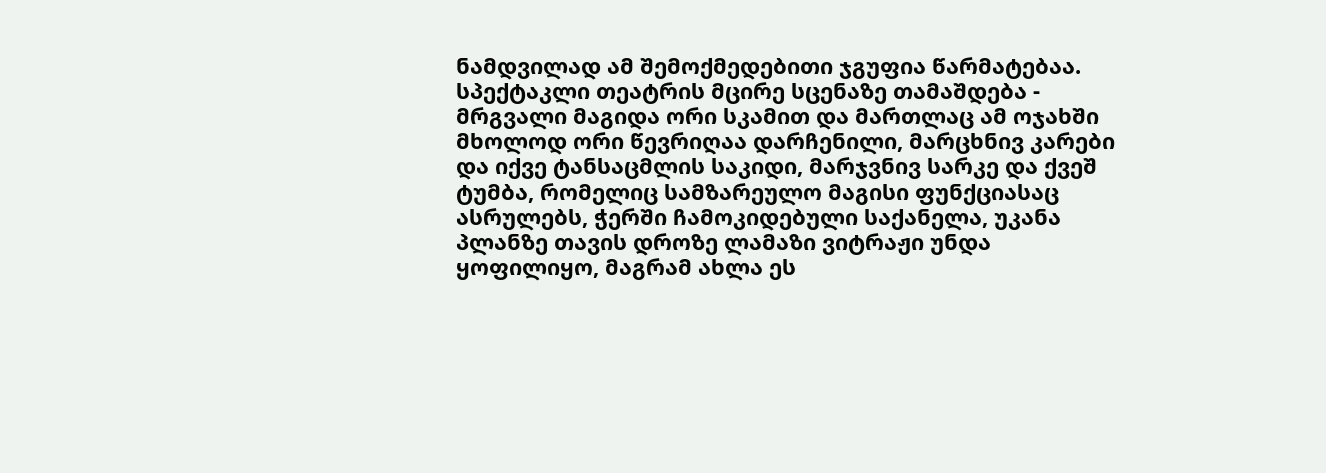ნამდვილად ამ შემოქმედებითი ჯგუფია წარმატებაა. სპექტაკლი თეატრის მცირე სცენაზე თამაშდება - მრგვალი მაგიდა ორი სკამით და მართლაც ამ ოჯახში მხოლოდ ორი წევრიღაა დარჩენილი, მარცხნივ კარები და იქვე ტანსაცმლის საკიდი, მარჯვნივ სარკე და ქვეშ ტუმბა, რომელიც სამზარეულო მაგისი ფუნქციასაც ასრულებს, ჭერში ჩამოკიდებული საქანელა, უკანა პლანზე თავის დროზე ლამაზი ვიტრაჟი უნდა ყოფილიყო, მაგრამ ახლა ეს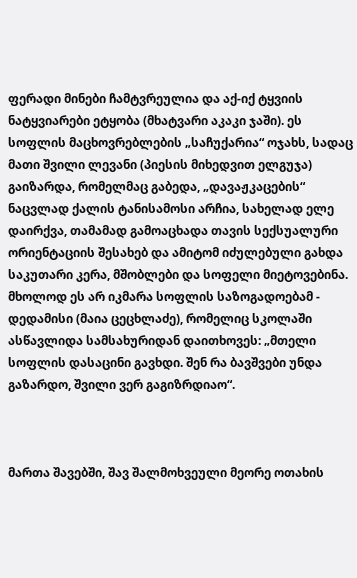ფერადი მინები ჩამტვრეულია და აქ-იქ ტყვიის ნატყვიარები ეტყობა (მხატვარი აკაკი ჯაში). ეს სოფლის მაცხოვრებლების „საჩუქარია“ ოჯახს, სადაც მათი შვილი ლევანი (პიესის მიხედვით ელგუჯა) გაიზარდა, რომელმაც გაბედა, „დავაჟკაცების“ ნაცვლად ქალის ტანისამოსი არჩია, სახელად ელე დაირქვა, თამამად გამოაცხადა თავის სექსუალური ორიენტაციის შესახებ და ამიტომ იძულებული გახდა საკუთარი კერა, მშობლები და სოფელი მიეტოვებინა. მხოლოდ ეს არ იკმარა სოფლის საზოგადოებამ - დედამისი (მაია ცეცხლაძე), რომელიც სკოლაში ასწავლიდა სამსახურიდან დაითხოვეს: „მთელი სოფლის დასაცინი გავხდი. შენ რა ბავშვები უნდა გაზარდო, შვილი ვერ გაგიზრდიაო“.



მართა შავებში, შავ შალმოხვეული მეორე ოთახის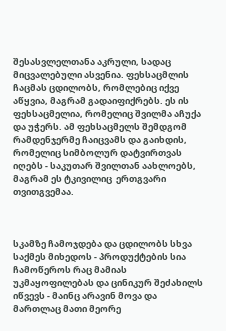შესასვლელთანა აკრული, სადაც მიცვალებული ასვენია. ფეხსაცმლის ჩაცმას ცდილობს, რომლებიც იქვე აწყვია, მაგრამ გადაიფიქრებს. ეს ის ფეხსაცმელია, რომელიც შვილმა აჩუქა და უჭერს. ამ ფეხსაცმელს შემდგომ რამდენჯერმე ჩაიცვამს და გაიხდის, რომელიც სიმბოლურ დატვირთვას იღებს - საკუთარ შვილთან აახლოებს, მაგრამ ეს ტკივილიც  ერთგვარი თვითგვემაა.



სკამზე ჩამოჯდება და ცდილობს სხვა საქმეს მიხედოს - პროდუქტების სია ჩამოწეროს რაც მამიას უკმაყოფილებას და ცინიკურ შეძახილს იწვევს - მაინც არავინ მოვა და მართლაც მათი მეორე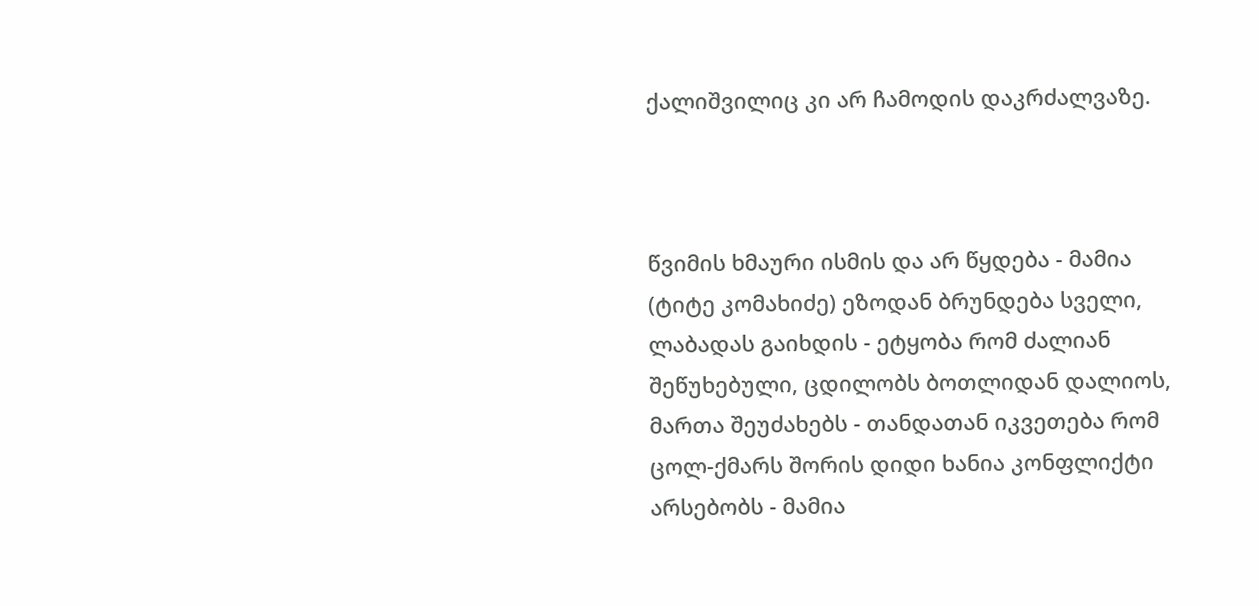ქალიშვილიც კი არ ჩამოდის დაკრძალვაზე.



წვიმის ხმაური ისმის და არ წყდება - მამია (ტიტე კომახიძე) ეზოდან ბრუნდება სველი, ლაბადას გაიხდის - ეტყობა რომ ძალიან შეწუხებული, ცდილობს ბოთლიდან დალიოს, მართა შეუძახებს - თანდათან იკვეთება რომ ცოლ-ქმარს შორის დიდი ხანია კონფლიქტი არსებობს - მამია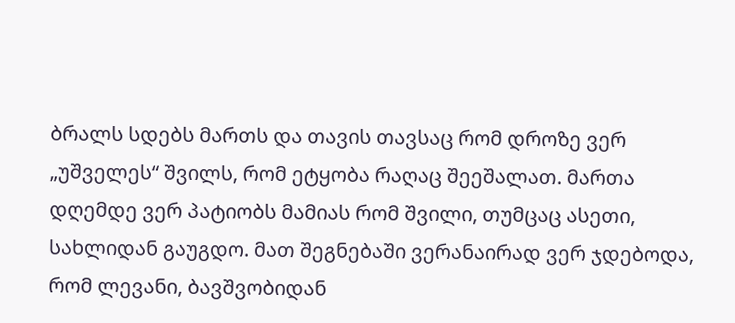ბრალს სდებს მართს და თავის თავსაც რომ დროზე ვერ „უშველეს“ შვილს, რომ ეტყობა რაღაც შეეშალათ. მართა დღემდე ვერ პატიობს მამიას რომ შვილი, თუმცაც ასეთი, სახლიდან გაუგდო. მათ შეგნებაში ვერანაირად ვერ ჯდებოდა, რომ ლევანი, ბავშვობიდან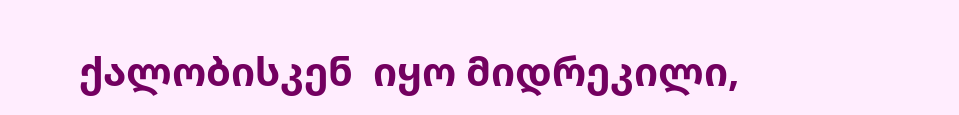ქალობისკენ  იყო მიდრეკილი,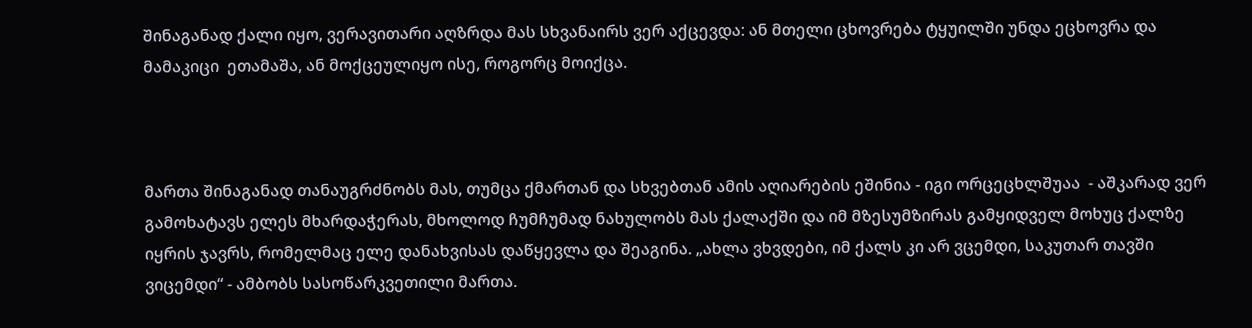შინაგანად ქალი იყო, ვერავითარი აღზრდა მას სხვანაირს ვერ აქცევდა: ან მთელი ცხოვრება ტყუილში უნდა ეცხოვრა და მამაკიცი  ეთამაშა, ან მოქცეულიყო ისე, როგორც მოიქცა.



მართა შინაგანად თანაუგრძნობს მას, თუმცა ქმართან და სხვებთან ამის აღიარების ეშინია - იგი ორცეცხლშუაა  - აშკარად ვერ გამოხატავს ელეს მხარდაჭერას, მხოლოდ ჩუმჩუმად ნახულობს მას ქალაქში და იმ მზესუმზირას გამყიდველ მოხუც ქალზე იყრის ჯავრს, რომელმაც ელე დანახვისას დაწყევლა და შეაგინა. „ახლა ვხვდები, იმ ქალს კი არ ვცემდი, საკუთარ თავში ვიცემდი“ - ამბობს სასოწარკვეთილი მართა.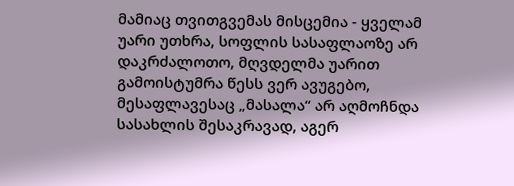მამიაც თვითგვემას მისცემია - ყველამ უარი უთხრა, სოფლის სასაფლაოზე არ დაკრძალოთო, მღვდელმა უარით გამოისტუმრა წესს ვერ ავუგებო, მესაფლავესაც „მასალა“ არ აღმოჩნდა სასახლის შესაკრავად, აგერ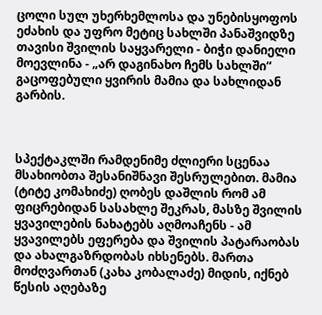ცოლი სულ უხერხემლოსა და უნებისყოფოს ეძახის და უფრო მეტიც სახლში პანაშვიდზე თავისი შვილის საყვარელი - ბიჭი დანიელი მოევლინა - „არ დაგინახო ჩემს სახლში“ გაცოფებული ყვირის მამია და სახლიდან გარბის.



სპექტაკლში რამდენიმე ძლიერი სცენაა მსახიობთა შესანიშნავი შესრულებით. მამია (ტიტე კომახიძე) ღობეს დაშლის რომ ამ ფიცრებიდან სასახლე შეკრას, მასზე შვილის ყვავილების ნახატებს აღმოაჩენს - ამ  ყვავილებს ეფერება და შვილის პატარაობას და ახალგაზრდობას იხსენებს. მართა მოძღვართან (კახა კობალაძე) მიდის, იქნებ წესის აღებაზე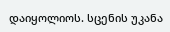დაიყოლიოს. სცენის უკანა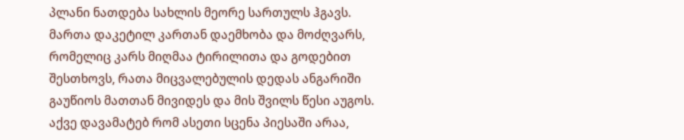პლანი ნათდება სახლის მეორე სართულს ჰგავს. მართა დაკეტილ კართან დაემხობა და მოძღვარს, რომელიც კარს მიღმაა ტირილითა და გოდებით შესთხოვს, რათა მიცვალებულის დედას ანგარიში გაუწიოს მათთან მივიდეს და მის შვილს წესი აუგოს. აქვე დავამატებ რომ ასეთი სცენა პიესაში არაა,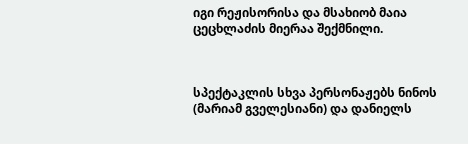იგი რეჟისორისა და მსახიობ მაია ცეცხლაძის მიერაა შექმნილი.



სპექტაკლის სხვა პერსონაჟებს ნინოს (მარიამ გველესიანი) და დანიელს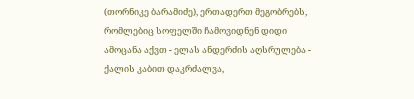(თორნიკე ბარამიძე), ერთადერთ მეგობრებს, რომლებიც სოფელში ჩამოვიდნენ დიდი ამოცანა აქვთ - ელას ანდერძის აღსრულება - ქალის კაბით დაკრძალვა,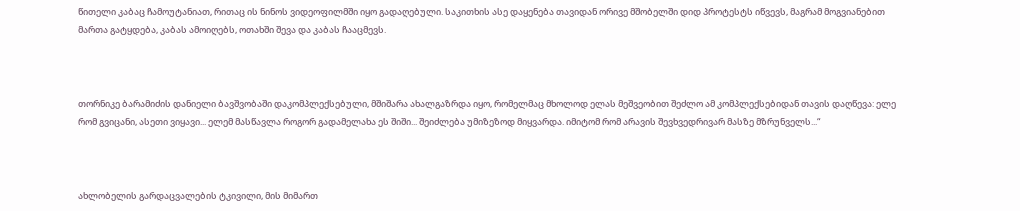წითელი კაბაც ჩამოუტანიათ, რითაც ის ნინოს ვიდეოფილმში იყო გადაღებული. საკითხის ასე დაყენება თავიდან ორივე მშობელში დიდ პროტესტს იწვევს, მაგრამ მოგვიანებით მართა გატყდება, კაბას ამოიღებს, ოთახში შევა და კაბას ჩააცმევს.



თორნიკე ბარამიძის დანიელი ბავშვობაში დაკომპლექსებული, მშიშარა ახალგაზრდა იყო, რომელმაც მხოლოდ ელას მეშვეობით შეძლო ამ კომპლექსებიდან თავის დაღწევა: ელე რომ გვიცანი, ასეთი ვიყავი... ელემ მასწავლა როგორ გადამელახა ეს შიში... შეიძლება უმიზეზოდ მიყვარდა. იმიტომ რომ არავის შევხვედრივარ მასზე მზრუნველს...“



ახლობელის გარდაცვალების ტკივილი, მის მიმართ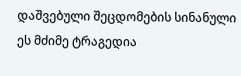დაშვებული შეცდომების სინანული  ეს მძიმე ტრაგედია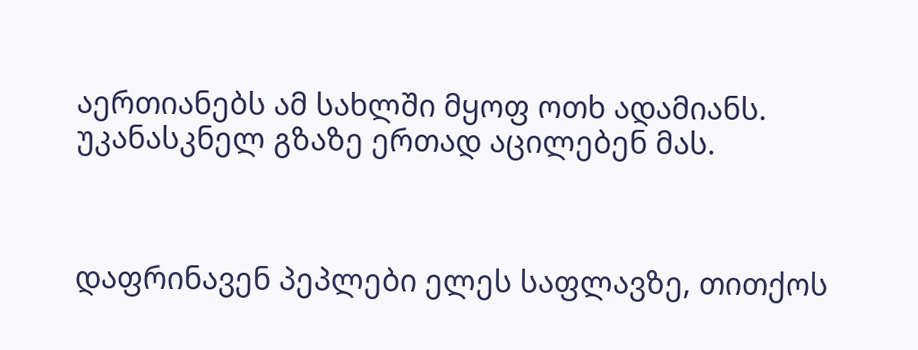აერთიანებს ამ სახლში მყოფ ოთხ ადამიანს. უკანასკნელ გზაზე ერთად აცილებენ მას.



დაფრინავენ პეპლები ელეს საფლავზე, თითქოს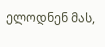ელოდნენ მას,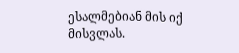ესალმებიან მის იქ მისვლას.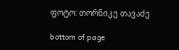ფოტო: თორნიკე თავაძე

bottom of page